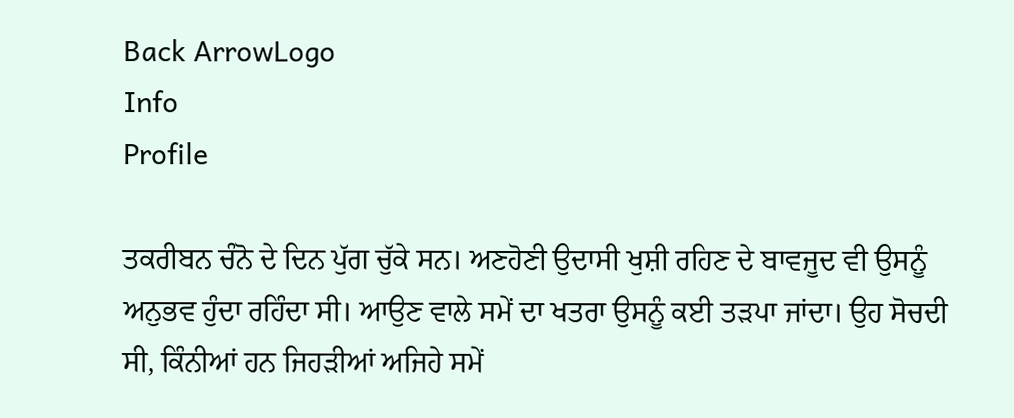Back ArrowLogo
Info
Profile

ਤਕਰੀਬਨ ਚੰਨੋ ਦੇ ਦਿਨ ਪੁੱਗ ਚੁੱਕੇ ਸਨ। ਅਣਹੋਣੀ ਉਦਾਸੀ ਖੁਸ਼ੀ ਰਹਿਣ ਦੇ ਬਾਵਜੂਦ ਵੀ ਉਸਨੂੰ ਅਨੁਭਵ ਹੁੰਦਾ ਰਹਿੰਦਾ ਸੀ। ਆਉਣ ਵਾਲੇ ਸਮੇਂ ਦਾ ਖਤਰਾ ਉਸਨੂੰ ਕਈ ਤੜਪਾ ਜਾਂਦਾ। ਉਹ ਸੋਚਦੀ ਸੀ, ਕਿੰਨੀਆਂ ਹਨ ਜਿਹੜੀਆਂ ਅਜਿਹੇ ਸਮੇਂ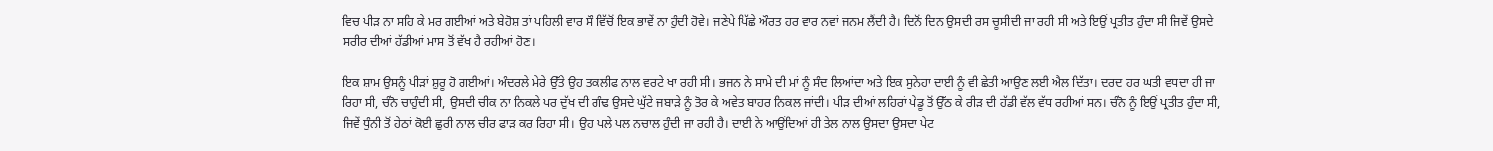ਵਿਚ ਪੀੜ ਨਾ ਸਹਿ ਕੇ ਮਰ ਗਈਆਂ ਅਤੇ ਬੇਹੋਸ਼ ਤਾਂ ਪਹਿਲੀ ਵਾਰ ਸੌ ਵਿੱਚੋਂ ਇਕ ਭਾਵੇਂ ਨਾ ਹੁੰਦੀ ਹੋਵੇ। ਜਣੇਪੇ ਪਿੱਛੇ ਔਰਤ ਹਰ ਵਾਰ ਨਵਾਂ ਜਨਮ ਲੈਂਦੀ ਹੈ। ਦਿਨੋਂ ਦਿਨ ਉਸਦੀ ਰਸ ਚੂਸੀਦੀ ਜਾ ਰਹੀ ਸੀ ਅਤੇ ਇਉਂ ਪ੍ਰਤੀਤ ਹੁੰਦਾ ਸੀ ਜਿਵੇਂ ਉਸਦੇ ਸਰੀਰ ਦੀਆਂ ਹੱਡੀਆਂ ਮਾਸ ਤੋਂ ਵੱਖ ਹੈ ਰਹੀਆਂ ਹੋਣ।

ਇਕ ਸ਼ਾਮ ਉਸਨੂੰ ਪੀੜਾਂ ਸ਼ੁਰੂ ਹੋ ਗਈਆਂ। ਅੰਦਰਲੇ ਮੇਰੇ ਉੱਤੇ ਉਹ ਤਕਲੀਫ ਨਾਲ ਵਰਟੇ ਖਾ ਰਹੀ ਸੀ। ਭਜਨ ਨੇ ਸਾਮੇ ਦੀ ਮਾਂ ਨੂੰ ਸੰਦ ਲਿਆਂਦਾ ਅਤੇ ਇਕ ਸੁਨੇਹਾ ਦਾਈ ਨੂੰ ਵੀ ਛੇਤੀ ਆਉਣ ਲਈ ਐਲ ਦਿੱਤਾ। ਦਰਦ ਹਰ ਘਤੀ ਵਧਦਾ ਹੀ ਜਾ ਰਿਹਾ ਸੀ, ਚੰਨੋ ਚਾਹੁੰਦੀ ਸੀ, ਉਸਦੀ ਚੀਕ ਨਾ ਨਿਕਲੇ ਪਰ ਦੁੱਖ ਦੀ ਗੰਢ ਉਸਦੇ ਘੁੱਟੇ ਜਬਾੜੇ ਨੂੰ ਤੋਰ ਕੇ ਅਵੇਤ ਬਾਹਰ ਨਿਕਲ ਜਾਂਦੀ। ਪੀੜ ਦੀਆਂ ਲਹਿਰਾਂ ਪੇਡੂ ਤੋਂ ਉੱਠ ਕੇ ਰੀੜ ਦੀ ਹੱਡੀ ਵੱਲ ਵੱਧ ਰਹੀਆਂ ਸਨ। ਚੰਨੋ ਨੂੰ ਇਉਂ ਪ੍ਰਤੀਤ ਹੁੰਦਾ ਸੀ, ਜਿਵੇਂ ਧੁੰਨੀ ਤੋਂ ਹੇਠਾਂ ਕੋਈ ਛੁਰੀ ਨਾਲ ਚੀਰ ਫਾੜ ਕਰ ਰਿਹਾ ਸੀ। ਉਹ ਪਲੇ ਪਲ ਨਚਾਲ ਹੁੰਦੀ ਜਾ ਰਹੀ ਹੈ। ਦਾਈ ਨੇ ਆਉਂਦਿਆਂ ਹੀ ਤੇਲ ਨਾਲ ਉਸਦਾ ਉਸਦਾ ਪੇਟ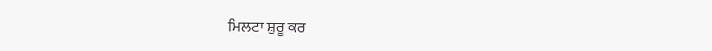ਮਿਲਟਾ ਸ਼ੁਰੂ ਕਰ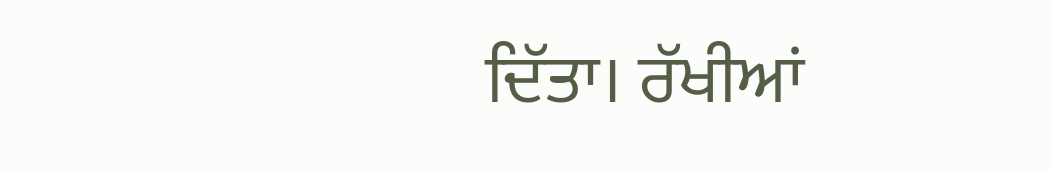ਦਿੱਤਾ। ਰੱਖੀਆਂ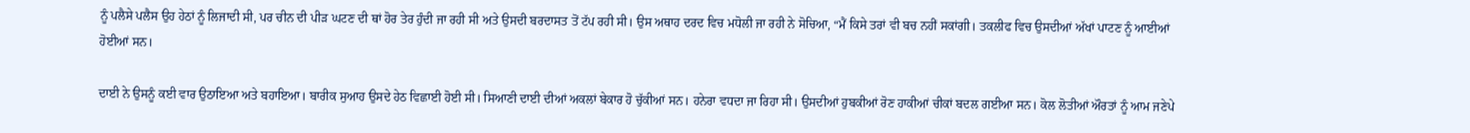ਨੂੰ ਪਲੈਸੇ ਪਲੈਸ ਉਹ ਹੇਠਾਂ ਨੂੰ ਲਿਜਾਦੀ ਸੀ, ਪਰ ਚੀਨ ਦੀ ਪੀੜ ਘਟਣ ਦੀ ਥਾਂ ਹੋਰ ਤੇਰ ਹੁੰਦੀ ਜਾ ਰਹੀ ਸੀ ਅਤੇ ਉਸਦੀ ਬਰਦਾਸਤ ਤੋਂ ਟੱਪ ਰਹੀ ਸੀ। ਉਸ ਅਥਾਹ ਦਰਦ ਵਿਚ ਮਧੋਲੀ ਜਾ ਰਹੀ ਨੇ ਸੋਚਿਆ, “ਮੈਂ ਕਿਸੇ ਤਰਾਂ ਵੀ ਬਚ ਨਹੀਂ ਸਕਾਂਗੀ। ਤਕਲੀਫ ਵਿਚ ਉਸਦੀਆਂ ਅੱਖਾਂ ਪਾਟਣ ਨੂੰ ਆਈਆਂ ਹੋਈਆਂ ਸਨ।

ਦਾਈ ਨੇ ਉਸਨੂੰ ਕਈ ਵਾਰ ਉਠਾਇਆ ਅਤੇ ਬਹਾਇਆ। ਬਾਰੀਕ ਸੁਆਹ ਉਸਦੇ ਹੇਠ ਵਿਛਾਈ ਹੋਈ ਸੀ। ਸਿਆਣੀ ਦਾਈ ਦੀਆਂ ਅਕਲਾਂ ਬੇਕਾਰ ਹੋ ਚੁੱਕੀਆਂ ਸਨ। ਹਨੇਰਾ ਵਧਦਾ ਜਾ ਰਿਹਾ ਸੀ। ਉਸਦੀਆਂ ਹੁਬਕੀਆਂ ਰੋਣ ਹਾਕੀਆਂ ਚੀਕਾਂ ਬਦਲ ਗਈਆ ਸਨ। ਕੋਲ ਲੋਤੀਆਂ ਔਰਤਾਂ ਨੂੰ ਆਮ ਜਣੇਪੇ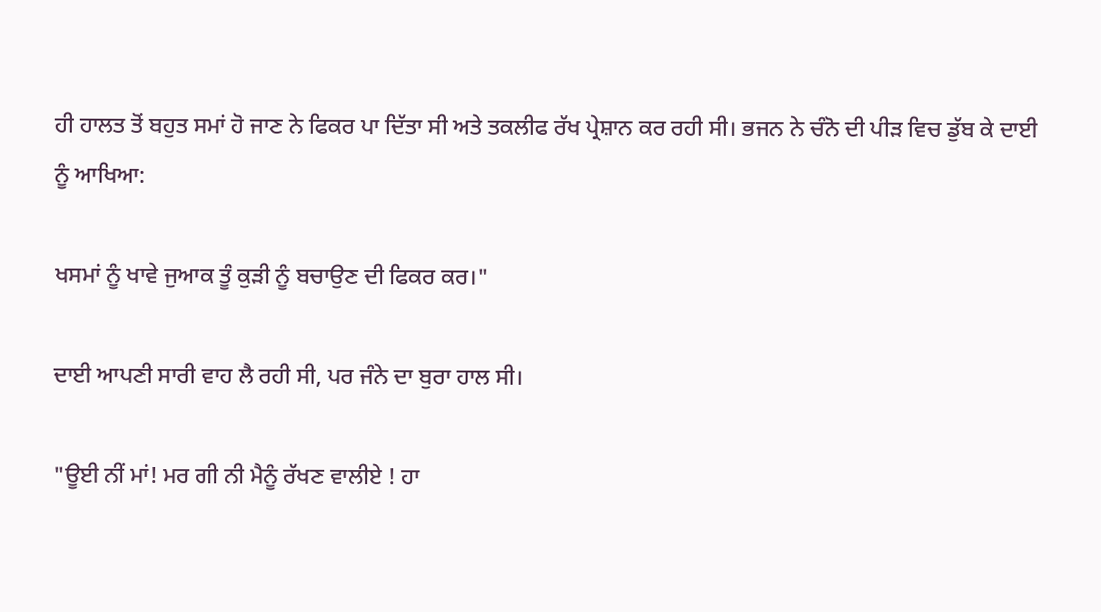ਹੀ ਹਾਲਤ ਤੋਂ ਬਹੁਤ ਸਮਾਂ ਹੋ ਜਾਣ ਨੇ ਫਿਕਰ ਪਾ ਦਿੱਤਾ ਸੀ ਅਤੇ ਤਕਲੀਫ ਰੱਖ ਪ੍ਰੇਸ਼ਾਨ ਕਰ ਰਹੀ ਸੀ। ਭਜਨ ਨੇ ਚੰਨੋ ਦੀ ਪੀੜ ਵਿਚ ਡੁੱਬ ਕੇ ਦਾਈ ਨੂੰ ਆਖਿਆ:

ਖਸਮਾਂ ਨੂੰ ਖਾਵੇ ਜੁਆਕ ਤੂੰ ਕੁੜੀ ਨੂੰ ਬਚਾਉਣ ਦੀ ਫਿਕਰ ਕਰ।"

ਦਾਈ ਆਪਣੀ ਸਾਰੀ ਵਾਹ ਲੈ ਰਹੀ ਸੀ, ਪਰ ਜੰਨੇ ਦਾ ਬੁਰਾ ਹਾਲ ਸੀ।

"ਊਈ ਨੀਂ ਮਾਂ! ਮਰ ਗੀ ਨੀ ਮੈਨੂੰ ਰੱਖਣ ਵਾਲੀਏ ! ਹਾ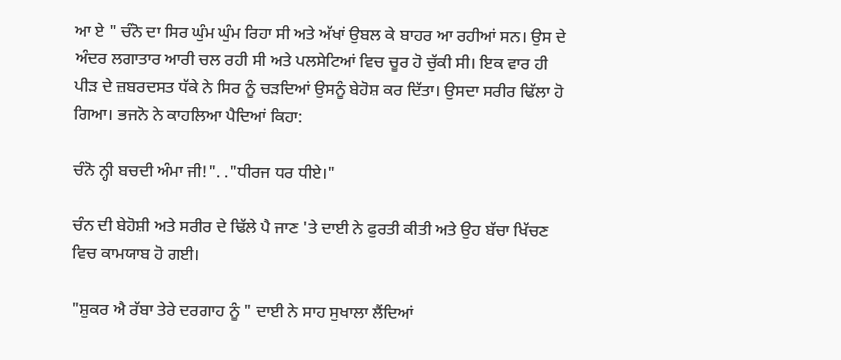ਆ ਏ " ਚੰਨੋ ਦਾ ਸਿਰ ਘੁੰਮ ਘੁੰਮ ਰਿਹਾ ਸੀ ਅਤੇ ਅੱਖਾਂ ਉਬਲ ਕੇ ਬਾਹਰ ਆ ਰਹੀਆਂ ਸਨ। ਉਸ ਦੇ ਅੰਦਰ ਲਗਾਤਾਰ ਆਰੀ ਚਲ ਰਹੀ ਸੀ ਅਤੇ ਪਲਸੇਟਿਆਂ ਵਿਚ ਚੂਰ ਹੋ ਚੁੱਕੀ ਸੀ। ਇਕ ਵਾਰ ਹੀ ਪੀੜ ਦੇ ਜ਼ਬਰਦਸਤ ਧੱਕੇ ਨੇ ਸਿਰ ਨੂੰ ਚੜਦਿਆਂ ਉਸਨੂੰ ਬੇਹੋਸ਼ ਕਰ ਦਿੱਤਾ। ਉਸਦਾ ਸਰੀਰ ਢਿੱਲਾ ਹੋ ਗਿਆ। ਭਜਨੋ ਨੇ ਕਾਹਲਿਆ ਪੈਦਿਆਂ ਕਿਹਾ:

ਚੰਨੋ ਨ੍ਹੀ ਬਚਦੀ ਅੰਮਾ ਜੀ!". ."ਧੀਰਜ ਧਰ ਧੀਏ।"

ਚੰਨ ਦੀ ਬੇਹੋਸ਼ੀ ਅਤੇ ਸਰੀਰ ਦੇ ਢਿੱਲੇ ਪੈ ਜਾਣ 'ਤੇ ਦਾਈ ਨੇ ਫੁਰਤੀ ਕੀਤੀ ਅਤੇ ਉਹ ਬੱਚਾ ਖਿੱਚਣ ਵਿਚ ਕਾਮਯਾਬ ਹੋ ਗਈ।

"ਸ਼ੁਕਰ ਐ ਰੱਬਾ ਤੇਰੇ ਦਰਗਾਹ ਨੂੰ " ਦਾਈ ਨੇ ਸਾਹ ਸੁਖਾਲਾ ਲੈਂਦਿਆਂ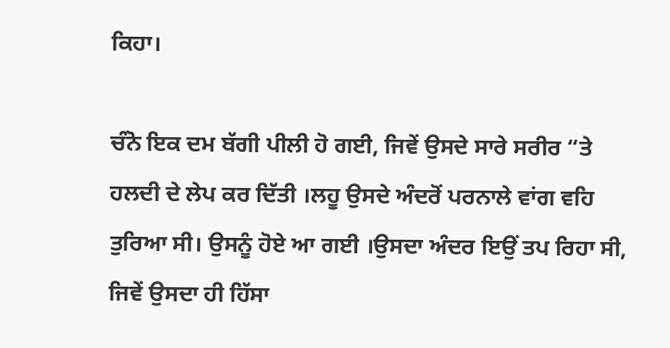ਕਿਹਾ।

ਚੰਨੋ ਇਕ ਦਮ ਬੱਗੀ ਪੀਲੀ ਹੋ ਗਈ, ਜਿਵੇਂ ਉਸਦੇ ਸਾਰੇ ਸਰੀਰ “ਤੇ ਹਲਦੀ ਦੇ ਲੇਪ ਕਰ ਦਿੱਤੀ ।ਲਹੂ ਉਸਦੇ ਅੰਦਰੋਂ ਪਰਨਾਲੇ ਵਾਂਗ ਵਹਿ ਤੁਰਿਆ ਸੀ। ਉਸਨੂੰ ਹੋਏ ਆ ਗਈ ।ਉਸਦਾ ਅੰਦਰ ਇਉਂ ਤਪ ਰਿਹਾ ਸੀ, ਜਿਵੇਂ ਉਸਦਾ ਹੀ ਹਿੱਸਾ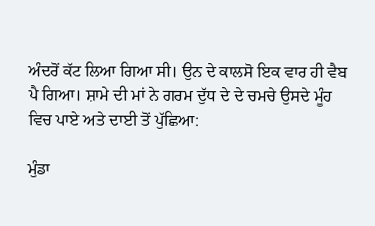ਅੰਦਰੋਂ ਕੱਟ ਲਿਆ ਗਿਆ ਸੀ। ਉਨ ਦੇ ਕਾਲਸੋ ਇਕ ਵਾਰ ਹੀ ਵੈਬ ਪੈ ਗਿਆ। ਸ਼ਾਮੇ ਦੀ ਮਾਂ ਨੇ ਗਰਮ ਦੁੱਧ ਦੇ ਦੇ ਚਮਚੇ ਉਸਦੇ ਮੂੰਹ ਵਿਚ ਪਾਏ ਅਤੇ ਦਾਈ ਤੋਂ ਪੁੱਛਿਆ:

ਮੁੰਡਾ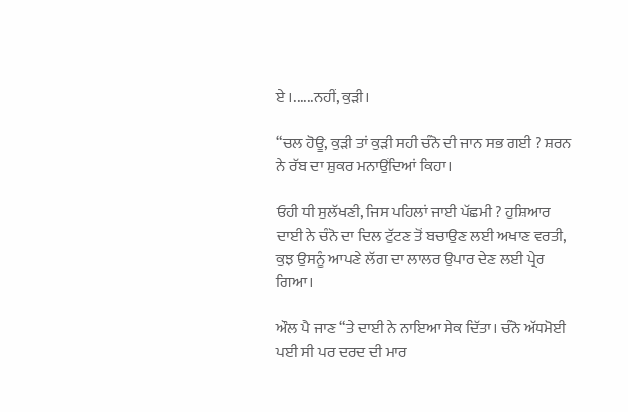ਏ ।......ਨਹੀਂ, ਕੁੜੀ।

“ਚਲ ਹੋਊ, ਕੁੜੀ ਤਾਂ ਕੁੜੀ ਸਹੀ ਚੰਨੋ ਦੀ ਜਾਨ ਸਭ ਗਈ ? ਸ਼ਰਨ ਨੇ ਰੱਬ ਦਾ ਸ਼ੁਕਰ ਮਨਾਉਂਦਿਆਂ ਕਿਹਾ।

ਓਹੀ ਧੀ ਸੁਲੱਖਣੀ, ਜਿਸ ਪਹਿਲਾਂ ਜਾਈ ਪੱਛਮੀ ? ਹੁਸ਼ਿਆਰ ਦਾਈ ਨੇ ਚੰਨੋ ਦਾ ਦਿਲ ਟੁੱਟਣ ਤੋਂ ਬਚਾਉਣ ਲਈ ਅਖਾਣ ਵਰਤੀ, ਕੁਝ ਉਸਨੂੰ ਆਪਣੇ ਲੱਗ ਦਾ ਲਾਲਰ ਉਪਾਰ ਦੇਣ ਲਈ ਪ੍ਰੇਰ ਗਿਆ।

ਔਲ ਪੈ ਜਾਣ “ਤੇ ਦਾਈ ਨੇ ਨਾਇਆ ਸੇਕ ਦਿੱਤਾ। ਚੰਨੋ ਅੱਧਮੋਈ ਪਈ ਸੀ ਪਰ ਦਰਦ ਦੀ ਮਾਰ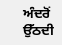ਅੰਦਰੋਂ ਉੱਠਦੀ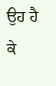ਉਹ ਹੈ ਕੇ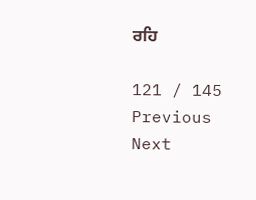ਰਹਿ

121 / 145
Previous
Next